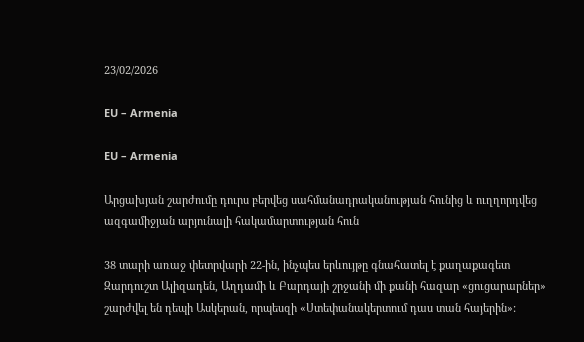23/02/2026

EU – Armenia

EU – Armenia

Արցախյան շարժումը դուրս բերվեց սահմանադրականության հունից և ուղղորդվեց ազգամիջյան արյունալի հակամարտության հուն

38 տարի առաջ փետրվարի 22-ին, ինչպես երևույթը գնահատել է քաղաքագետ Զարդուշտ Ալիզադեն, Աղդամի և Բարդայի շրջանի մի քանի հազար «ցուցարարներ» շարժվել են դեպի Ասկերան, որպեսզի «Ստեփանակերտում դաս տան հայերին»: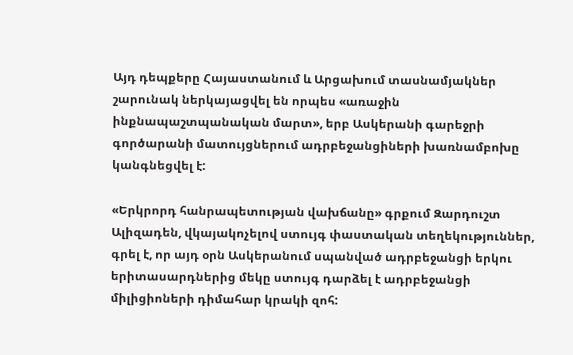Այդ դեպքերը Հայաստանում և Արցախում տասնամյակներ շարունակ ներկայացվել են որպես «առաջին ինքնապաշտպանական մարտ», երբ Ասկերանի գարեջրի գործարանի մատույցներում ադրբեջանցիների խառնամբոխը կանգնեցվել է:

«Երկրորդ հանրապետության վախճանը» գրքում Զարդուշտ Ալիզադեն, վկայակոչելով ստույգ փաստական տեղեկություններ, գրել է, որ այդ օրն Ասկերանում սպանված ադրբեջանցի երկու երիտասարդներից մեկը ստույգ դարձել է ադրբեջանցի միլիցիոների դիմահար կրակի զոհ: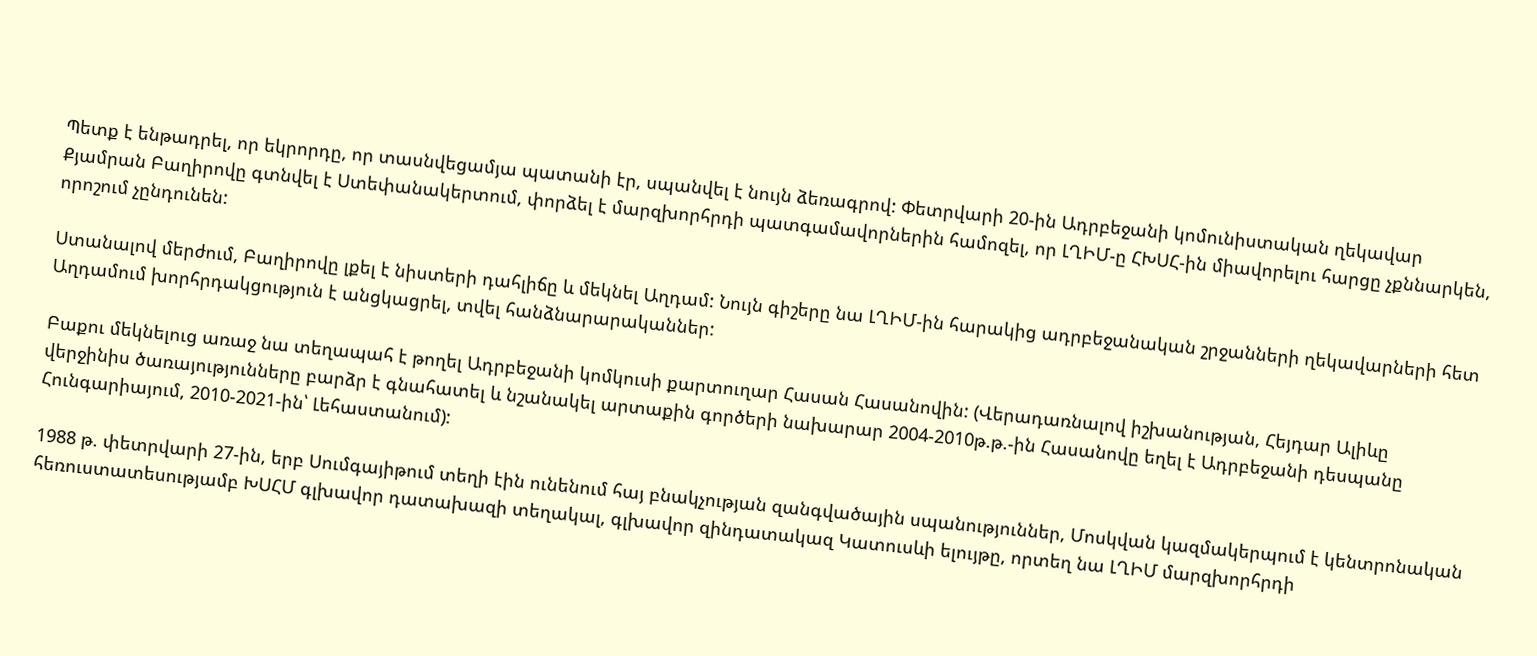Պետք է ենթադրել, որ եկրորդը, որ տասնվեցամյա պատանի էր, սպանվել է նույն ձեռագրով: Փետրվարի 20-ին Ադրբեջանի կոմունիստական ղեկավար Քյամրան Բաղիրովը գտնվել է Ստեփանակերտում, փորձել է մարզխորհրդի պատգամավորներին համոզել, որ ԼՂԻՄ-ը ՀԽՍՀ-ին միավորելու հարցը չքննարկեն, որոշում չընդունեն:

Ստանալով մերժում, Բաղիրովը լքել է նիստերի դահլիճը և մեկնել Աղդամ: Նույն գիշերը նա ԼՂԻՄ-ին հարակից ադրբեջանական շրջանների ղեկավարների հետ Աղդամում խորհրդակցություն է անցկացրել, տվել հանձնարարականներ:

Բաքու մեկնելուց առաջ նա տեղապահ է թողել Ադրբեջանի կոմկուսի քարտուղար Հասան Հասանովին: (Վերադառնալով իշխանության, Հեյդար Ալիևը վերջինիս ծառայությունները բարձր է գնահատել և նշանակել արտաքին գործերի նախարար 2004-2010թ.թ.-ին Հասանովը եղել է Ադրբեջանի դեսպանը Հունգարիայում, 2010-2021-ին՝ Լեհաստանում):

1988 թ. փետրվարի 27-ին, երբ Սումգայիթում տեղի էին ունենում հայ բնակչության զանգվածային սպանություններ, Մոսկվան կազմակերպում է կենտրոնական հեռուստատեսությամբ ԽՍՀՄ գլխավոր դատախազի տեղակալ, գլխավոր զինդատակազ Կատուսևի ելույթը, որտեղ նա ԼՂԻՄ մարզխորհրդի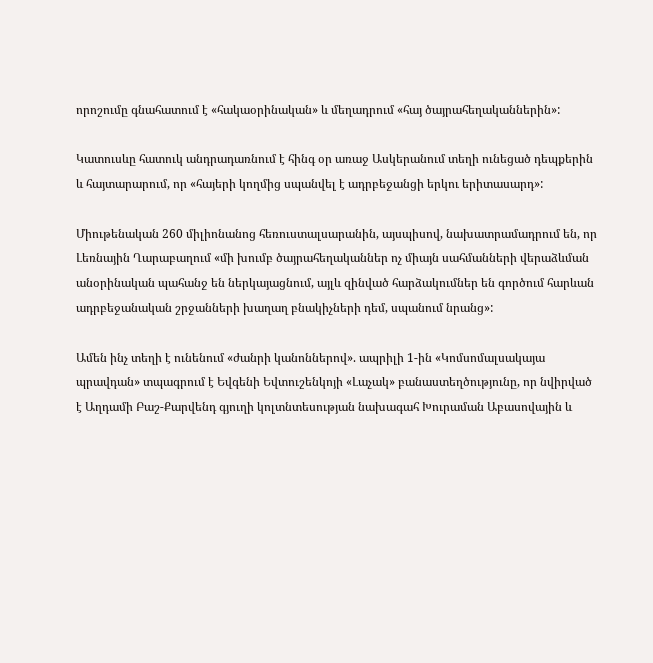որոշումը գնահատում է «հակաօրինական» և մեղադրում «հայ ծայրահեղականներին»:

Կատուսևը հատուկ անդրադառնում է հինգ օր առաջ Ասկերանում տեղի ունեցած դեպքերին և հայտարարում, որ «հայերի կողմից սպանվել է ադրբեջանցի երկու երիտասարդ»:

Միութենական 260 միլիոնանոց հեռուստալսարանին, այսպիսով, նախատրամադրում են, որ Լեռնային Ղարաբաղում «մի խումբ ծայրահեղականներ ոչ միայն սահմանների վերաձևման անօրինական պահանջ են ներկայացնում, այլև զինված հարձակումներ են գործում հարևան ադրբեջանական շրջանների խաղաղ բնակիչների դեմ, սպանում նրանց»:

Ամեն ինչ տեղի է ունենում «ժանրի կանոններով». ապրիլի 1-ին «Կոմսոմալսակայա պրավդան» տպագրում է Եվգենի Եվտուշենկոյի «Լաչակ» բանաստեղծությունը, որ նվիրված է Աղդամի Բաշ-Քարվենդ գյուղի կոլտնտեսության նախագահ Խուրաման Աբասովային և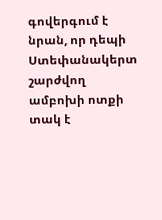գովերգում է նրան, որ դեպի Ստեփանակերտ շարժվող ամբոխի ոտքի տակ է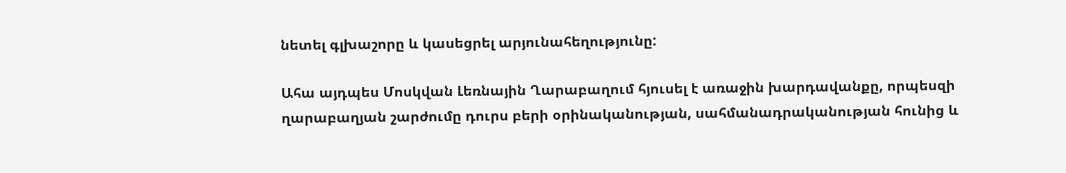նետել գլխաշորը և կասեցրել արյունահեղությունը:

Ահա այդպես Մոսկվան Լեռնային Ղարաբաղում հյուսել է առաջին խարդավանքը, որպեսզի ղարաբաղյան շարժումը դուրս բերի օրինականության, սահմանադրականության հունից և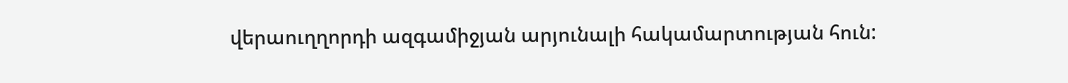վերաուղղորդի ազգամիջյան արյունալի հակամարտության հուն: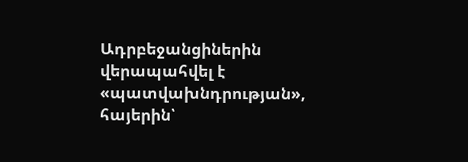Ադրբեջանցիներին վերապահվել է «պատվախնդրության», հայերին՝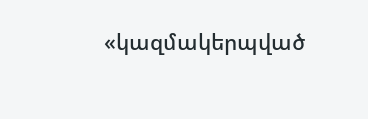«կազմակերպված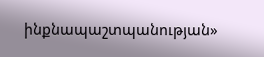ինքնապաշտպանության»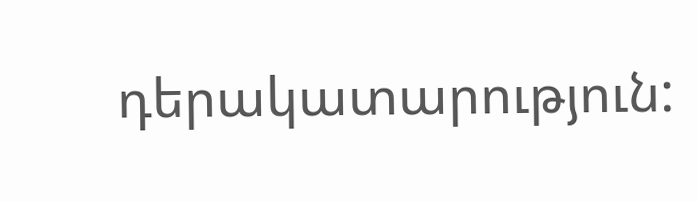դերակատարություն: